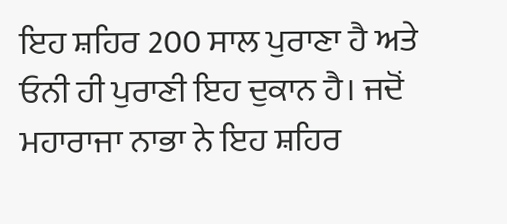ਇਹ ਸ਼ਹਿਰ 200 ਸਾਲ ਪੁਰਾਣਾ ਹੈ ਅਤੇ ਓਨੀ ਹੀ ਪੁਰਾਣੀ ਇਹ ਦੁਕਾਨ ਹੈ। ਜਦੋਂ ਮਹਾਰਾਜਾ ਨਾਭਾ ਨੇ ਇਹ ਸ਼ਹਿਰ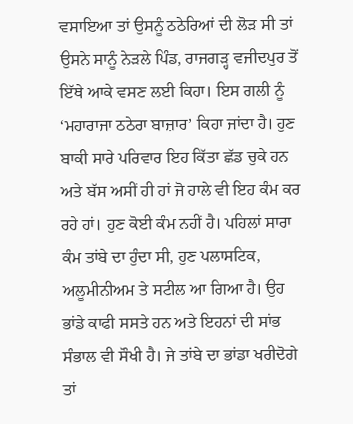ਵਸਾਇਆ ਤਾਂ ਉਸਨੂੰ ਠਠੇਰਿਆਂ ਦੀ ਲੋੜ ਸੀ ਤਾਂ ਉਸਨੇ ਸਾਨੂੰ ਨੇੜਲੇ ਪਿੰਡ, ਰਾਜਗੜ੍ਹ ਵਜੀਦਪੁਰ ਤੋਂ ਇੱਥੇ ਆਕੇ ਵਸਣ ਲਈ ਕਿਹਾ। ਇਸ ਗਲੀ ਨੂੰ ‘ਮਹਾਰਾਜਾ ਠਠੇਰਾ ਬਾਜ਼ਾਰ’ ਕਿਹਾ ਜਾਂਦਾ ਹੈ। ਹੁਣ ਬਾਕੀ ਸਾਰੇ ਪਰਿਵਾਰ ਇਹ ਕਿੱਤਾ ਛੱਡ ਚੁਕੇ ਹਨ ਅਤੇ ਬੱਸ ਅਸੀਂ ਹੀ ਹਾਂ ਜੋ ਹਾਲੇ ਵੀ ਇਹ ਕੰਮ ਕਰ ਰਹੇ ਹਾਂ। ਹੁਣ ਕੋਈ ਕੰਮ ਨਹੀਂ ਹੈ। ਪਹਿਲਾਂ ਸਾਰਾ ਕੰਮ ਤਾਂਬੇ ਦਾ ਹੁੰਦਾ ਸੀ, ਹੁਣ ਪਲਾਸਟਿਕ, ਅਲੂਮੀਨੀਅਮ ਤੇ ਸਟੀਲ ਆ ਗਿਆ ਹੈ। ਉਹ ਭਾਂਡੇ ਕਾਫੀ ਸਸਤੇ ਹਨ ਅਤੇ ਇਹਨਾਂ ਦੀ ਸਾਂਭ ਸੰਭਾਲ ਵੀ ਸੌਖੀ ਹੈ। ਜੇ ਤਾਂਬੇ ਦਾ ਭਾਂਡਾ ਖਰੀਦੋਗੇ ਤਾਂ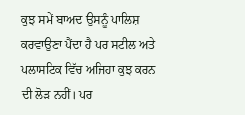ਕੁਝ ਸਮੇਂ ਬਾਅਦ ਉਸਨੂੰ ਪਾਲਿਸ਼ ਕਰਵਾਉਣਾ ਪੈਂਦਾ ਹੈ ਪਰ ਸਟੀਲ ਅਤੇ ਪਲਾਸਟਿਕ ਵਿੱਚ ਅਜਿਹਾ ਕੁਝ ਕਰਨ ਦੀ ਲੋੜ ਨਹੀਂ। ਪਰ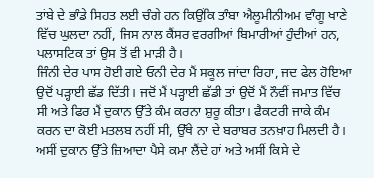ਤਾਂਬੇ ਦੇ ਭਾੰਡੇ ਸਿਹਤ ਲਈ ਚੰਗੇ ਹਨ ਕਿਉਂਕਿ ਤਾੰਬਾ ਐਲੂਮੀਨੀਅਮ ਵਾੰਗੂ ਖਾਣੇ ਵਿੱਚ ਘੁਲਦਾ ਨਹੀਂ, ਜਿਸ ਨਾਲ ਕੈਂਸਰ ਵਰਗੀਆਂ ਬਿਮਾਰੀਆਂ ਹੁੰਦੀਆਂ ਹਨ, ਪਲਾਸਟਿਕ ਤਾਂ ਉਸ ਤੋਂ ਵੀ ਮਾੜੀ ਹੈ।
ਜਿੰਨੀ ਦੇਰ ਪਾਸ ਹੋਈ ਗਏ ਓਨੀ ਦੇਰ ਮੈਂ ਸਕੂਲ ਜਾਂਦਾ ਰਿਹਾ, ਜਦ ਫੇਲ ਹੋਇਆ ਉਦੋਂ ਪੜ੍ਹਾਈ ਛੱਡ ਦਿੱਤੀ। ਜਦੋਂ ਮੈਂ ਪੜ੍ਹਾਈ ਛੱਡੀ ਤਾਂ ਉਦੋਂ ਮੈਂ ਨੌਵੀਂ ਜਮਾਤ ਵਿੱਚ ਸੀ ਅਤੇ ਫਿਰ ਮੈਂ ਦੁਕਾਨ ਉੱਤੇ ਕੰਮ ਕਰਨਾ ਸ਼ੁਰੂ ਕੀਤਾ। ਫੈਕਟਰੀ ਜਾਕੇ ਕੰਮ ਕਰਨ ਦਾ ਕੋਈ ਮਤਲਬ ਨਹੀਂ ਸੀ, ਉੱਥੇ ਨਾ ਦੇ ਬਰਾਬਰ ਤਨਖ਼ਾਹ ਮਿਲਦੀ ਹੈ। ਅਸੀਂ ਦੁਕਾਨ ਉੱਤੇ ਜ਼ਿਆਦਾ ਪੈਸੇ ਕਮਾ ਲੈਂਦੇ ਹਾਂ ਅਤੇ ਅਸੀਂ ਕਿਸੇ ਦੇ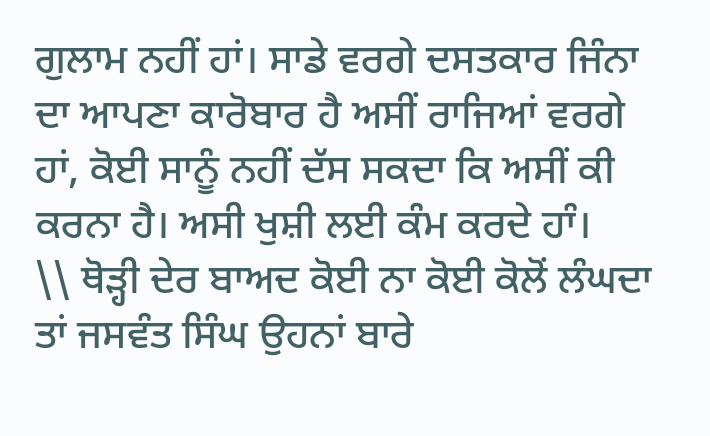ਗੁਲਾਮ ਨਹੀਂ ਹਾਂ। ਸਾਡੇ ਵਰਗੇ ਦਸਤਕਾਰ ਜਿੰਨਾ ਦਾ ਆਪਣਾ ਕਾਰੋਬਾਰ ਹੈ ਅਸੀਂ ਰਾਜਿਆਂ ਵਰਗੇ ਹਾਂ, ਕੋਈ ਸਾਨੂੰ ਨਹੀਂ ਦੱਸ ਸਕਦਾ ਕਿ ਅਸੀਂ ਕੀ ਕਰਨਾ ਹੈ। ਅਸੀ ਖੁਸ਼ੀ ਲਈ ਕੰਮ ਕਰਦੇ ਹਾੰ।
\\ ਥੋੜ੍ਹੀ ਦੇਰ ਬਾਅਦ ਕੋਈ ਨਾ ਕੋਈ ਕੋਲੋਂ ਲੰਘਦਾ ਤਾਂ ਜਸਵੰਤ ਸਿੰਘ ਉਹਨਾਂ ਬਾਰੇ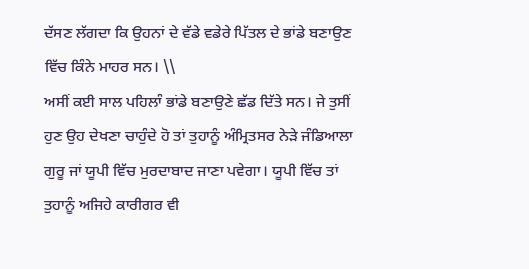ਦੱਸਣ ਲੱਗਦਾ ਕਿ ਉਹਨਾਂ ਦੇ ਵੱਡੇ ਵਡੇਰੇ ਪਿੱਤਲ ਦੇ ਭਾਂਡੇ ਬਣਾਉਣ ਵਿੱਚ ਕਿੰਨੇ ਮਾਹਰ ਸਨ। \\
ਅਸੀਂ ਕਈ ਸਾਲ ਪਹਿਲਾੰ ਭਾਂਡੇ ਬਣਾਉਣੇ ਛੱਡ ਦਿੱਤੇ ਸਨ। ਜੇ ਤੁਸੀਂ ਹੁਣ ਉਹ ਦੇਖਣਾ ਚਾਹੁੰਦੇ ਹੋ ਤਾਂ ਤੁਹਾਨੂੰ ਅੰਮ੍ਰਿਤਸਰ ਨੇੜੇ ਜੰਡਿਆਲਾ ਗੁਰੂ ਜਾਂ ਯੂਪੀ ਵਿੱਚ ਮੁਰਦਾਬਾਦ ਜਾਣਾ ਪਵੇਗਾ। ਯੂਪੀ ਵਿੱਚ ਤਾਂ ਤੁਹਾਨੂੰ ਅਜਿਹੇ ਕਾਰੀਗਰ ਵੀ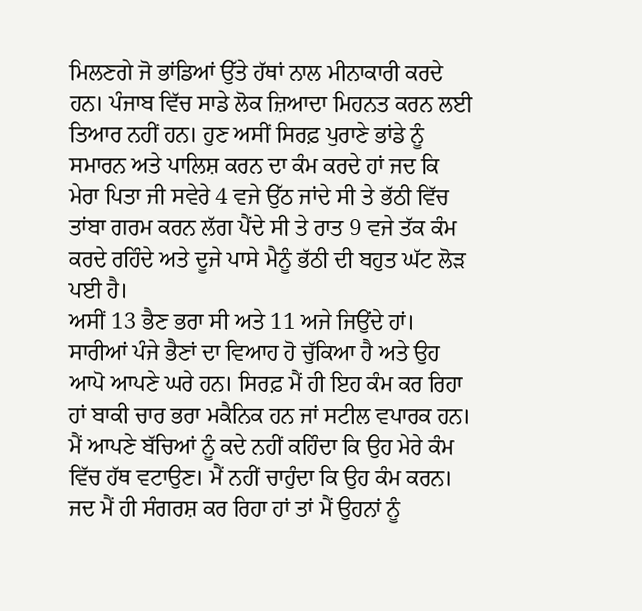ਮਿਲਣਗੇ ਜੋ ਭਾਂਡਿਆਂ ਉੱਤੇ ਹੱਥਾਂ ਨਾਲ ਮੀਨਾਕਾਰੀ ਕਰਦੇ ਹਨ। ਪੰਜਾਬ ਵਿੱਚ ਸਾਡੇ ਲੋਕ ਜ਼ਿਆਦਾ ਮਿਹਨਤ ਕਰਨ ਲਈ ਤਿਆਰ ਨਹੀਂ ਹਨ। ਹੁਣ ਅਸੀਂ ਸਿਰਫ਼ ਪੁਰਾਣੇ ਭਾਂਡੇ ਨੂੰ ਸਮਾਰਨ ਅਤੇ ਪਾਲਿਸ਼ ਕਰਨ ਦਾ ਕੰਮ ਕਰਦੇ ਹਾਂ ਜਦ ਕਿ ਮੇਰਾ ਪਿਤਾ ਜੀ ਸਵੇਰੇ 4 ਵਜੇ ਉੱਠ ਜਾਂਦੇ ਸੀ ਤੇ ਭੱਠੀ ਵਿੱਚ ਤਾਂਬਾ ਗਰਮ ਕਰਨ ਲੱਗ ਪੈਂਦੇ ਸੀ ਤੇ ਰਾਤ 9 ਵਜੇ ਤੱਕ ਕੰਮ ਕਰਦੇ ਰਹਿੰਦੇ ਅਤੇ ਦੂਜੇ ਪਾਸੇ ਮੈਨੂੰ ਭੱਠੀ ਦੀ ਬਹੁਤ ਘੱਟ ਲੋੜ ਪਈ ਹੈ।
ਅਸੀਂ 13 ਭੈਣ ਭਰਾ ਸੀ ਅਤੇ 11 ਅਜੇ ਜਿਉਂਦੇ ਹਾਂ। ਸਾਰੀਆਂ ਪੰਜੇ ਭੈਣਾਂ ਦਾ ਵਿਆਹ ਹੋ ਚੁੱਕਿਆ ਹੈ ਅਤੇ ਉਹ ਆਪੋ ਆਪਣੇ ਘਰੇ ਹਨ। ਸਿਰਫ਼ ਮੈਂ ਹੀ ਇਹ ਕੰਮ ਕਰ ਰਿਹਾ ਹਾਂ ਬਾਕੀ ਚਾਰ ਭਰਾ ਮਕੈਨਿਕ ਹਨ ਜਾਂ ਸਟੀਲ ਵਪਾਰਕ ਹਨ। ਮੈਂ ਆਪਣੇ ਬੱਚਿਆਂ ਨੂੰ ਕਦੇ ਨਹੀਂ ਕਹਿੰਦਾ ਕਿ ਉਹ ਮੇਰੇ ਕੰਮ ਵਿੱਚ ਹੱਥ ਵਟਾਉਣ। ਮੈਂ ਨਹੀਂ ਚਾਹੁੰਦਾ ਕਿ ਉਹ ਕੰਮ ਕਰਨ। ਜਦ ਮੈਂ ਹੀ ਸੰਗਰਸ਼ ਕਰ ਰਿਹਾ ਹਾਂ ਤਾਂ ਮੈਂ ਉਹਨਾਂ ਨੂੰ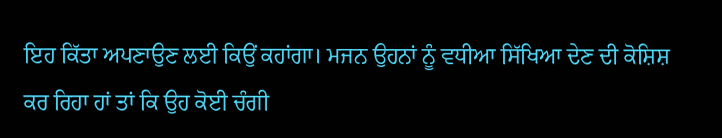ਇਹ ਕਿੱਤਾ ਅਪਣਾਉਣ ਲਈ ਕਿਉਂ ਕਹਾਂਗਾ। ਮਜਨ ਉਹਨਾਂ ਨੂੰ ਵਧੀਆ ਸਿੱਖਿਆ ਦੇਣ ਦੀ ਕੋਸ਼ਿਸ਼ ਕਰ ਰਿਹਾ ਹਾਂ ਤਾਂ ਕਿ ਉਹ ਕੋਈ ਚੰਗੀ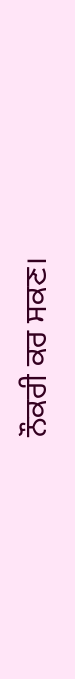ਨੌਕਰੀ ਕਰ ਸਕਣ।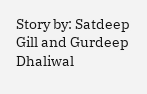Story by: Satdeep Gill and Gurdeep Dhaliwal